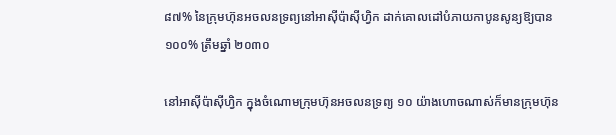៨៧% នៃក្រុមហ៊ុនអចលនទ្រព្យនៅអាស៊ីប៉ាស៊ីហ្វិក ដាក់គោលដៅបំភាយកាបូនសូន្យឱ្យបាន ១០០% ត្រឹមឆ្នាំ ២០៣០

នៅអាស៊ីប៉ាស៊ីហ្វិក ក្នុងចំណោមក្រុមហ៊ុនអចលនទ្រព្យ ១០ យ៉ាងហោចណាស់ក៏មានក្រុមហ៊ុន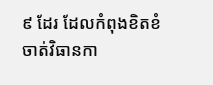៩ ដែរ ដែលកំពុងខិតខំចាត់វិធានកា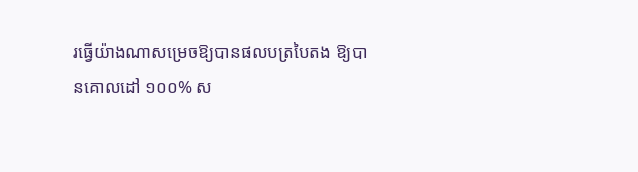រធ្វើយ៉ាងណាសម្រេចឱ្យបានផលបត្របៃតង ឱ្យបានគោលដៅ ១០០% ស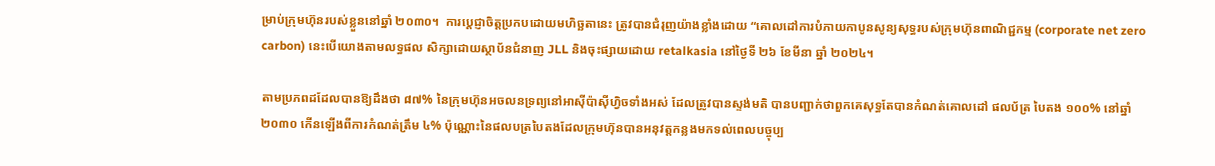ម្រាប់ក្រុមហ៊ុនរបស់ខ្លួននៅឆ្នាំ ២០៣០។  ការប្តេជ្ញាចិត្តប្រកបដោយមហិច្ឆតានេះ ត្រូវបានជំរុញយ៉ាងខ្លាំងដោយ “គោលដៅការបំភាយកាបូនសូន្យសុទ្ធរបស់ក្រុមហ៊ុនពាណិជ្ជកម្ម (corporate net zero carbon) នេះបើយោងតាមលទ្ធផល សិក្សាដោយស្ថាប័នជំនាញ JLL និងចុះផ្សាយដោយ retalkasia នៅថ្ងៃទី ២៦ ខែមីនា ឆ្នាំ ២០២៤។

តាមប្រភពដដែលបានឱ្យដឹងថា ៨៧% នៃក្រុមហ៊ុនអចលនទ្រព្យនៅអាស៊ីប៉ាស៊ីហ្វិចទាំងអស់ ដែលត្រូវបានស្ទង់មតិ បានបញ្ជាក់ថាពួកគេសុទ្ធតែបានកំណត់គោលដៅ ផលប័ត្រ បៃតង ១០០% នៅឆ្នាំ ២០៣០ កើនឡើងពីការកំណត់ត្រឹម ៤% ប៉ុណ្ណោះនៃផលបត្របៃតងដែលក្រុមហ៊ុនបានអនុវត្តកន្លងមកទល់ពេលបច្ចុប្ប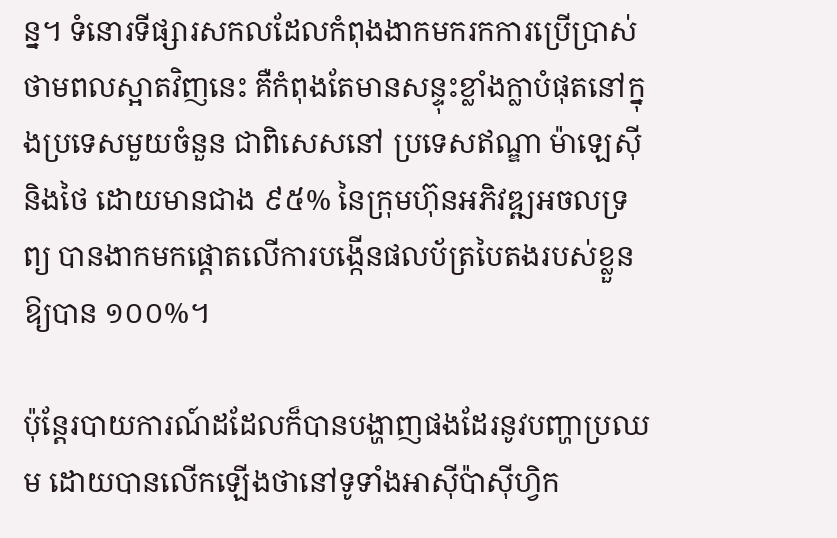ន្ន។ ទំនោរទីផ្សារសកលដែលកំពុងងាកមករកការប្រើប្រាស់ថាមពលស្អាតវិញនេះ គឺកំពុងតែមានសន្ទុះខ្លាំងក្លាបំផុតនៅក្នុងប្រទេសមួយចំនួន ជាពិសេសនៅ ប្រទេសឥណ្ឌា ម៉ាឡេស៊ី និងថៃ ដោយមានជាង ៩៥% នៃក្រុមហ៊ុនអភិវឌ្ឍអចលទ្រព្យ បានងាកមកផ្តោតលើការបង្កើនផលប័ត្របៃតងរបស់ខ្លួនឱ្យបាន ១០០%។

ប៉ុន្តែរបាយការណ៍ដដែលក៏បានបង្ហាញផងដែរនូវបញ្ហាប្រឈម ដោយបានលើកឡើងថានៅទូទាំងអាស៊ីប៉ាស៊ីហ្វិក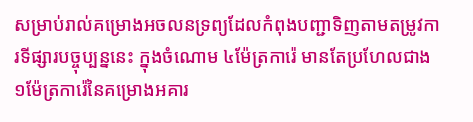សម្រាប់រាល់គម្រោងអចលនទ្រព្យដែលកំពុងបញ្ជាទិញតាមតម្រូវការទីផ្សារបច្ចុប្បន្ននេះ ក្នុងចំណោម ៤ម៉ែត្រការ៉េ មានតែប្រហែលជាង ១ម៉ែត្រការ៉េនៃគម្រោងអគារ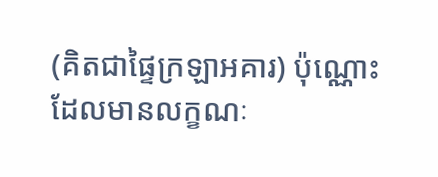(គិតជាផ្ទៃក្រឡាអគារ) ប៉ុណ្ណោះ ដែលមានលក្ខណៈ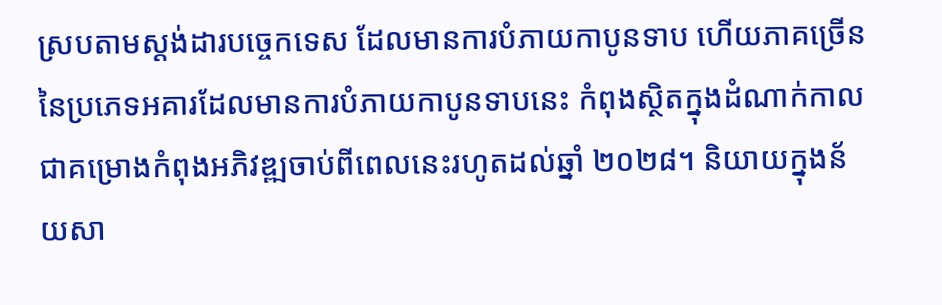ស្របតាមស្តង់ដារបច្ចេកទេស ដែលមានការបំភាយកាបូនទាប ហើយភាគច្រើននៃប្រភេទអគារដែលមានការបំភាយកាបូនទាបនេះ កំពុងស្ថិតក្នុងដំណាក់កាលជាគម្រោងកំពុងអភិវឌ្ឍចាប់ពីពេលនេះរហូតដល់ឆ្នាំ ២០២៨។ និយាយក្នុងន័យសា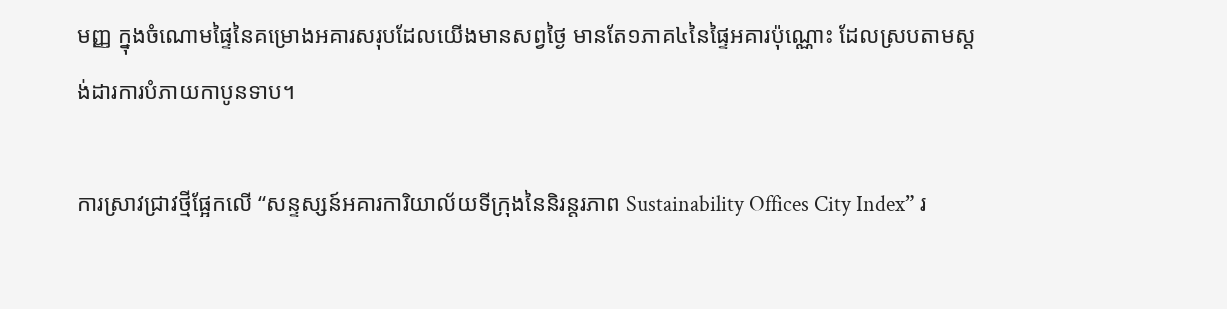មញ្ញ ក្នុងចំណោមផ្ទៃនៃគម្រោងអគារសរុបដែលយើងមានសព្វថ្ងៃ មានតែ១ភាគ៤នៃផ្ទៃអគារប៉ុណ្ណោះ ដែលស្របតាមស្តង់ដារការបំភាយកាបូនទាប។

ការស្រាវជ្រាវថ្មីផ្អែកលើ “សន្ទស្សន៍អគារការិយាល័យទីក្រុងនៃនិរន្តរភាព Sustainability Offices City Index” រ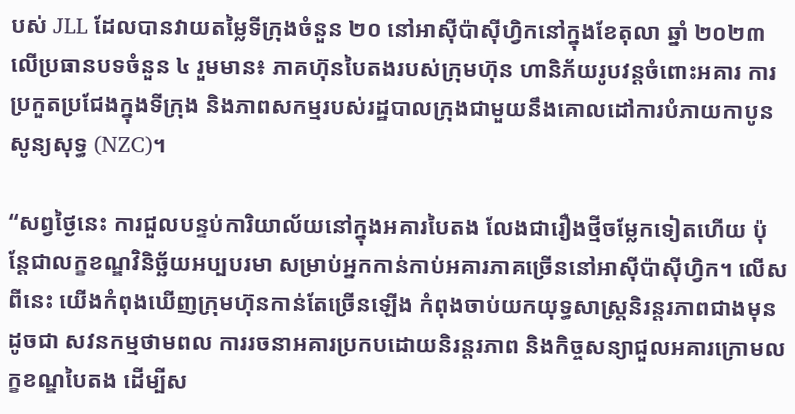បស់ JLL ដែលបានវាយតម្លៃទីក្រុងចំនួន ២០ នៅអាស៊ីប៉ាស៊ីហ្វិកនៅក្នុងខែតុលា ឆ្នាំ ២០២៣ លើប្រធានបទចំនួន ៤ រួមមាន៖ ភាគហ៊ុនបៃតងរបស់ក្រុមហ៊ុន ហានិភ័យរូបវន្តចំពោះអគារ ការប្រកួតប្រជែងក្នុងទីក្រុង និងភាពសកម្មរបស់រដ្ឋបាលក្រុងជាមួយនឹងគោលដៅការបំភាយកាបូនសូន្យសុទ្ធ (NZC)។

“សព្វថ្ងៃនេះ ការជួលបន្ទប់ការិយាល័យនៅក្នុងអគារបៃតង លែងជារឿងថ្មីចម្លែកទៀតហើយ ប៉ុន្តែជាលក្ខខណ្ឌវិនិច្ឆ័យអប្បបរមា សម្រាប់អ្នកកាន់កាប់អគារភាគច្រើននៅអាស៊ីប៉ាស៊ីហ្វិក។ លើសពីនេះ យើងកំពុងឃើញក្រុមហ៊ុនកាន់តែច្រើនឡើង កំពុងចាប់យកយុទ្ធសាស្ត្រនិរន្តរភាពជាងមុនដូចជា សវនកម្មថាមពល ការរចនាអគារប្រកបដោយនិរន្តរភាព និងកិច្ចសន្យាជួលអគារក្រោមលក្ខខណ្ឌបៃតង ដើម្បីស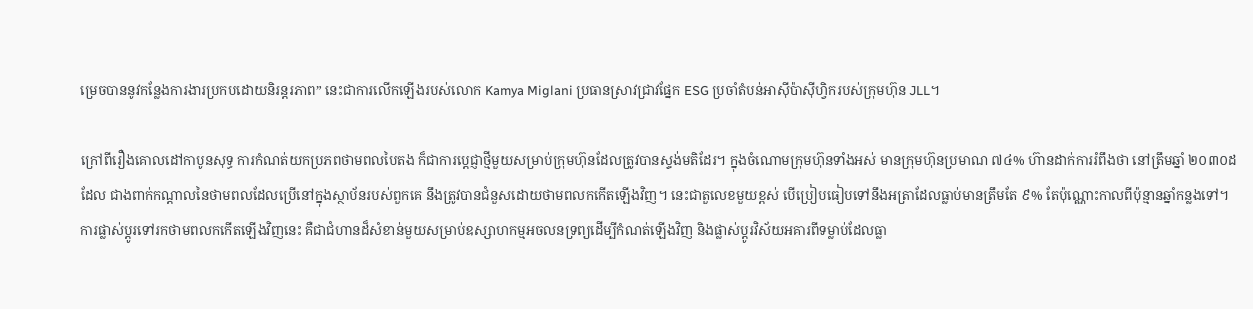ម្រេចបាននូវកន្លែងការងារប្រកបដោយនិរន្តរភាព” នេះជាការលើកឡើងរបស់លោក Kamya Miglani ប្រធានស្រាវជ្រាវផ្នែក ESG ប្រចាំតំបន់អាស៊ីប៉ាស៊ីហ្វិករបស់ក្រុមហ៊ុន JLL។

ក្រៅពីរឿងគោលដៅកាបូនសុទ្ធ ការកំណត់យកប្រភពថាមពលបៃតង ក៏ជាការប្តេជ្ញាថ្មីមួយសម្រាប់ក្រុមហ៊ុនដែលត្រូវបានស្ទង់មតិដែរ។ ក្នុងចំណោមក្រុមហ៊ុនទាំងអស់ មានក្រុមហ៊ុនប្រមាណ ៧៤% ហ៊ានដាក់ការរំពឹងថា នៅត្រឹមឆ្នាំ ២០៣០ដដែល ជាងពាក់កណ្តាលនៃថាមពលដែលប្រើនៅក្នុងស្ថាប័នរបស់ពួកគេ នឹងត្រូវបានជំនួសដោយថាមពលកកើតឡើងវិញ។ នេះជាតួលេខមួយខ្ពស់ បើប្រៀបធៀបទៅនឹងអត្រាដែលធ្លាប់មានត្រឹមតែ ៩% តែប៉ុណ្ណោះកាលពីប៉ុន្មានឆ្នាំកន្លងទៅ។ ការផ្លាស់ប្តូរទៅរកថាមពលកកើតឡើងវិញនេះ គឺជាជំហានដ៏សំខាន់មួយសម្រាប់ឧស្សាហកម្មអចលនទ្រព្យដើម្បីកំណត់ឡើងវិញ និងផ្លាស់ប្តូរវិស័យអគារពីទម្លាប់ដែលធ្លា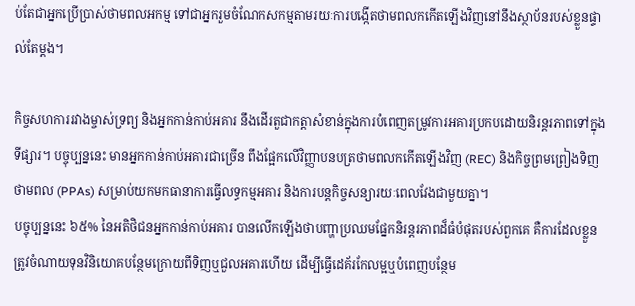ប់តែជាអ្នកប្រើប្រាស់ថាមពលអកម្ម ទៅជាអ្នករួមចំណែកសកម្មតាមរយៈការបង្កើតថាមពលកកើតឡើងវិញនៅនឹងស្ថាប័នរបស់ខ្លួនផ្ទាល់តែម្តង។

កិច្ចសហការរវាងម្ចាស់ទ្រព្យ និងអ្នកកាន់កាប់អគារ នឹងដើរតួជាកត្តាសំខាន់ក្នុងការបំពេញតម្រូវការអគារប្រកបដោយនិរន្តរភាពទៅក្នុងទីផ្សារ។ បច្ចុប្បន្ននេះ មានអ្នកកាន់កាប់អគារជាច្រើន ពឹងផ្អែកលើវិញ្ញាបនបត្រថាមពលកកើតឡើងវិញ (REC) និងកិច្ចព្រមព្រៀងទិញថាមពល (PPAs) សម្រាប់យកមកធានាការធ្វើលទ្ធកម្មអគារ និងការបន្តកិច្ចសន្យារយៈពេលវែងជាមួយគ្នា។
បច្ចុប្បន្ននេះ ៦៥% នៃអតិថិជនអ្នកកាន់កាប់អគារ បានលើកឡើងថាបញ្ហាប្រឈមផ្នែកនិរន្តរភាពដ៏ធំបំផុតរបស់ពួកគេ គឺការដែលខ្លួនត្រូវចំណាយទុនវិនិយោគបន្ថែមក្រោយពីទិញឬជួលអគារហើយ ដើម្បីធ្វើដេគ័រកែលម្អឬបំពេញបន្ថែម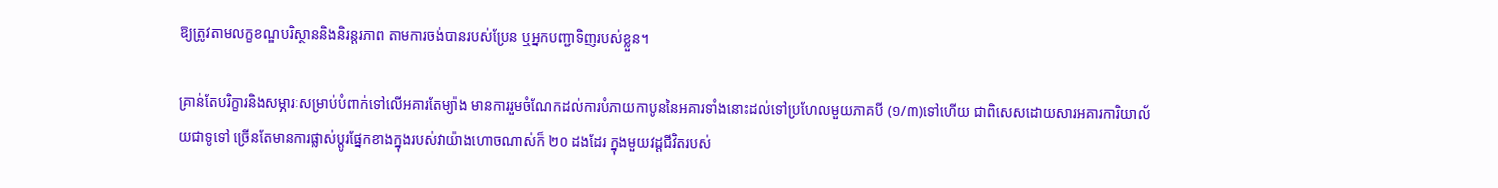ឱ្យត្រូវតាមលក្ខខណ្ឌបរិស្ថាននិងនិរន្តរភាព តាមការចង់បានរបស់ប្រែន ឬអ្នកបញ្ជាទិញរបស់ខ្លួន។

គ្រាន់តែបរិក្ខារនិងសម្ភារៈសម្រាប់បំពាក់ទៅលើអគារតែម្យ៉ាង មានការរួមចំណែកដល់ការបំភាយកាបូននៃអគារទាំងនោះដល់ទៅប្រហែលមួយភាគបី (១/៣)ទៅហើយ ជាពិសេសដោយសារអគារការិយាល័យជាទូទៅ ច្រើនតែមានការផ្លាស់ប្តូរផ្នែកខាងក្នុងរបស់វាយ៉ាងហោចណាស់ក៏ ២០ ដងដែរ ក្នុងមួយវដ្តជីវិតរបស់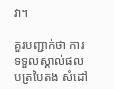វា។

គួរបញ្ជាក់ថា ការទទួលស្គាល់ផលបត្របៃតង សំដៅ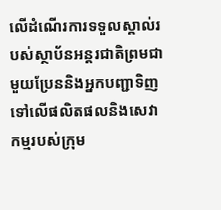លើដំណើរការទទួលស្គាល់របស់ស្ថាប័នអន្តរជាតិព្រមជាមួយប្រែននិងអ្នកបញ្ជាទិញ ទៅលើផលិតផលនិងសេវាកម្មរបស់ក្រុម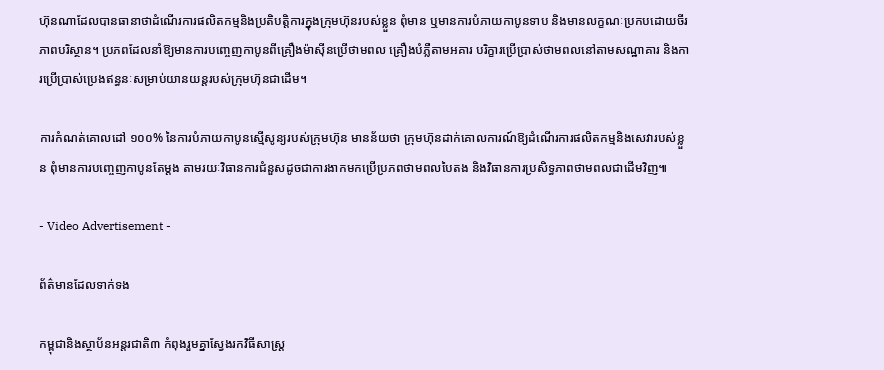ហ៊ុនណាដែលបានធានាថាដំណើរការផលិតកម្មនិងប្រតិបត្តិការក្នុងក្រុមហ៊ុនរបស់ខ្លួន ពុំមាន ឬមានការបំភាយកាបូនទាប និងមានលក្ខណៈប្រកបដោយចីរភាពបរិស្ថាន។ ប្រភពដែលនាំឱ្យមានការបញ្ចេញកាបូនពីគ្រឿងម៉ាស៊ីនប្រើថាមពល គ្រឿងបំភ្លឺតាមអគារ បរិក្ខារប្រើប្រាស់ថាមពលនៅតាមសណ្ឋាគារ និងការប្រើប្រាស់ប្រេងឥន្ធនៈសម្រាប់យានយន្តរបស់ក្រុមហ៊ុនជាដើម។

ការកំណត់គោលដៅ ១០០% នៃការបំភាយកាបូនស្មើសូន្យរបស់ក្រុមហ៊ុន មានន័យថា ក្រុមហ៊ុនដាក់គោលការណ៍ឱ្យដំណើរការផលិតកម្មនិងសេវារបស់ខ្លួន ពុំមានការបញ្ចេញកាបូនតែម្តង តាមរយៈវិធានការជំនួសដូចជាការងាកមកប្រើប្រភពថាមពលបៃតង និងវិធានការប្រសិទ្ធភាពថាមពលជាដើមវិញ៕

- Video Advertisement -

ព័ត៌មានដែលទាក់ទង

កម្ពុជានិងស្ថាប័នអន្តរជាតិ៣ កំពុងរួមគ្នាស្វែងរកវិធីសាស្រ្ត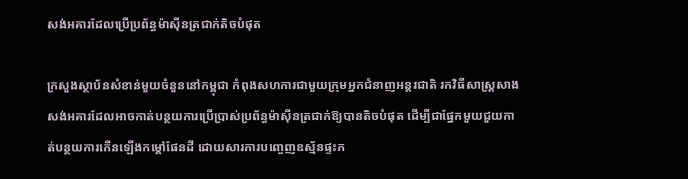សង់អគារដែលប្រើប្រព័ន្ធម៉ាស៊ីនត្រជាក់តិចបំផុត

ក្រសួងស្ថាប័នសំខាន់មួយចំនួននៅកម្ពុជា កំពុងសហការជាមួយក្រុមអ្នកជំនាញអន្តរជាតិ រកវិធីសាស្ត្រសាងសង់អគារដែលអាចកាត់បន្ថយការប្រើប្រាស់ប្រព័ន្ធម៉ាស៊ីនត្រជាក់ឱ្យបានតិចបំផុត ដើម្បីជាផ្នែកមួយជួយកាត់បន្ថយការកើនឡើងកម្តៅផែនដី ដោយសារការបញ្ចេញឧស្ម័នផ្ទះក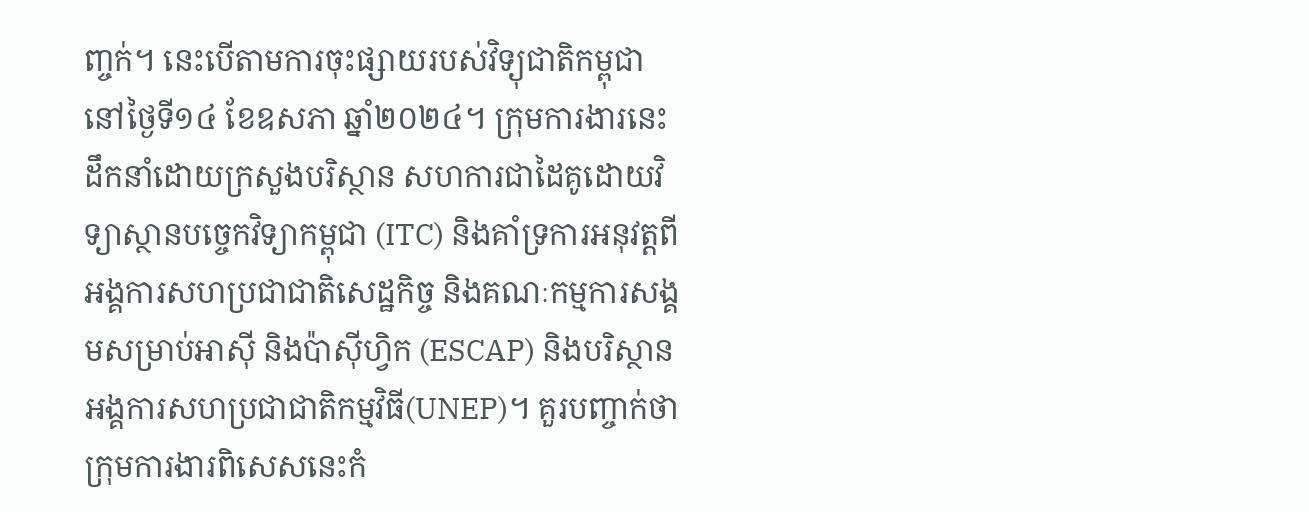ញ្ចក់។ នេះបើតាមការចុះផ្សាយរបស់វិទ្យុជាតិកម្ពុជា នៅថ្ងៃទី១៤ ខែឧសភា ឆ្នាំ២០២៤។ ក្រុមការងារនេះ ដឹកនាំដោយក្រសួងបរិស្ថាន សហការជាដៃគូដោយវិទ្យាស្ថានបច្ចេកវិទ្យាកម្ពុជា (ITC) និងគាំទ្រការអនុវត្តពីអង្គការសហប្រជាជាតិសេដ្ឋកិច្ច និងគណៈកម្មការសង្គមសម្រាប់អាស៊ី និងប៉ាស៊ីហ្វិក (ESCAP) និងបរិស្ថានអង្គការសហប្រជាជាតិកម្មវិធី(UNEP)។ គួរបញ្ចាក់ថា ក្រុមការងារពិសេសនេះកំ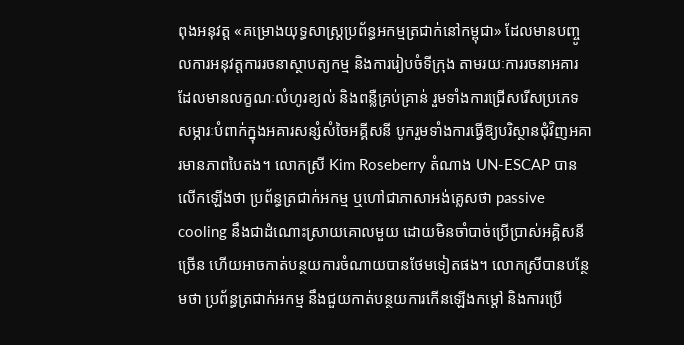ពុងអនុវត្ត «គម្រោងយុទ្ធសាស្ត្រប្រព័ន្ធអកម្មត្រជាក់នៅកម្ពុជា» ដែលមានបញ្ចូលការអនុវត្តការរចនាស្ថាបត្យកម្ម និងការរៀបចំទីក្រុង តាមរយៈការរចនាអគារដែលមានលក្ខណៈលំហូរខ្យល់ និងពន្លឺគ្រប់គ្រាន់ រួមទាំងការជ្រើសរើសប្រភេទសម្ភារៈបំពាក់ក្នុងអគារសន្សំសំចៃអគ្គីសនី បូករួមទាំងការធ្វើឱ្យបរិស្ថានជុំវិញអគារមានភាពបៃតង។ លោកស្រី Kim Roseberry តំណាង UN-ESCAP បានលើកឡើងថា ប្រព័ន្ធត្រជាក់អកម្ម ឬហៅជាភាសាអង់គ្លេសថា passive cooling នឹងជាដំណោះស្រាយគោលមួយ ដោយមិនចាំបាច់ប្រើប្រាស់អគ្គិសនីច្រើន ហើយអាចកាត់បន្ថយការចំណាយបានថែមទៀតផង។ លោកស្រីបានបន្ថែមថា ប្រព័ន្ធត្រជាក់អកម្ម នឹងជួយកាត់បន្ថយការកើនឡើងកម្តៅ និងការប្រើ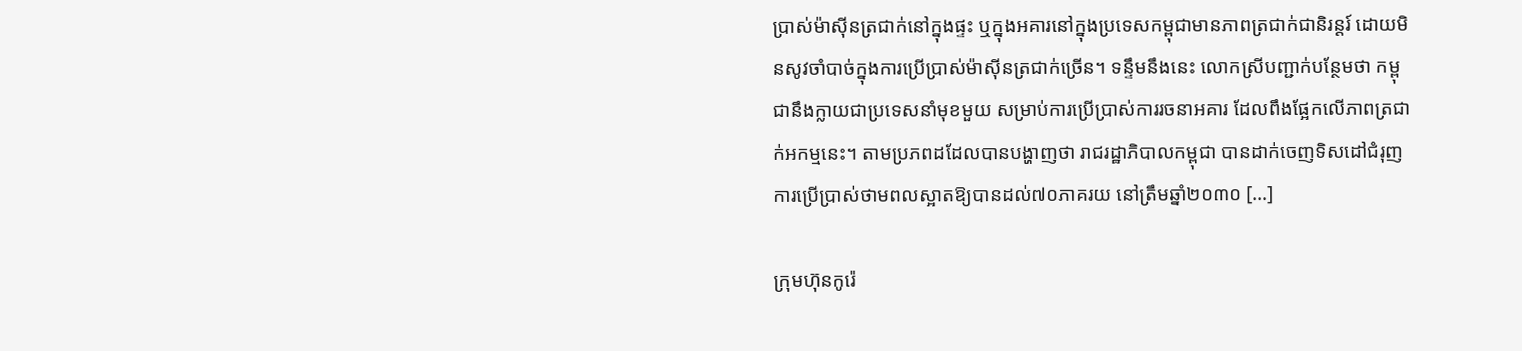ប្រាស់ម៉ាស៊ីនត្រជាក់នៅក្នុងផ្ទះ ឬក្នុងអគារនៅក្នុងប្រទេសកម្ពុជាមានភាពត្រជាក់ជានិរន្ដរ៍ ដោយមិនសូវចាំបាច់ក្នុងការប្រើប្រាស់ម៉ាស៊ីនត្រជាក់ច្រើន។ ទន្ទឹមនឹងនេះ លោកស្រីបញ្ជាក់បន្ថែមថា កម្ពុជានឹងក្លាយជាប្រទេសនាំមុខមួយ សម្រាប់ការប្រើប្រាស់ការរចនាអគារ ដែលពឹងផ្អែកលើភាពត្រជាក់អកម្មនេះ។ តាមប្រភពដដែលបានបង្ហាញថា រាជរដ្ឋាភិបាលកម្ពុជា បានដាក់ចេញទិសដៅជំរុញការប្រើប្រាស់ថាមពលស្អាតឱ្យបានដល់៧០ភាគរយ នៅត្រឹមឆ្នាំ២០៣០ […]

ក្រុមហ៊ុនកូរ៉េ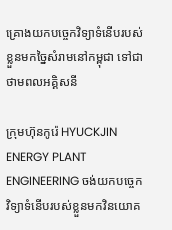គ្រោងយកបច្ចេកវិទ្យាទំនើបរបស់ខ្លួនមកច្នៃសំរាមនៅកម្ពុជា ទៅជាថាមពលអគ្គិសនី

ក្រុមហ៊ុនកូរ៉េ HYUCKJIN ENERGY PLANT ENGINEERING ចង់យកបច្ចេកវិទ្យាទំនើបរបស់ខ្លួនមកវិនយោគ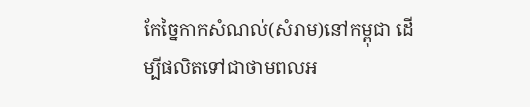កែច្នៃកាកសំណល់(សំរាម)នៅកម្ពុជា ដើម្បីផលិតទៅជាថាមពលអ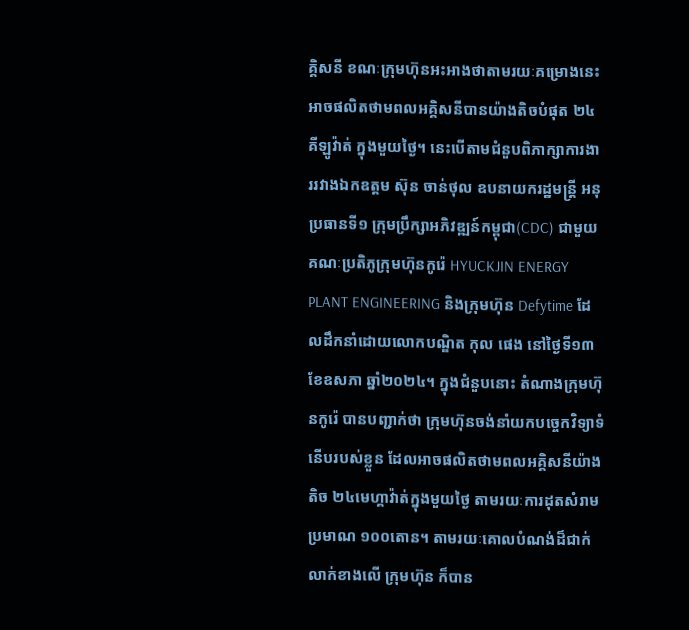គ្គិសនី ខណៈក្រុមហ៊ុនអះអាងថាតាមរយៈគម្រោងនេះអាចផលិតថាមពលអគ្គិសនីបានយ៉ាងតិចបំផុត ២៤គីឡូវ៉ាត់ ក្នុងមួយថ្ងៃ។ នេះបើតាមជំនួបពិភាក្សាការងាររវាងឯកឧត្តម ស៊ុន ចាន់ថុល ឧបនាយករដ្ឋមន្ត្រី អនុប្រធានទី១ ក្រុមប្រឹក្សាអភិវឌ្ឍន៍កម្ពុជា(CDC) ជាមួយគណៈប្រតិភូក្រុមហ៊ុនកូរ៉េ HYUCKJIN ENERGY PLANT ENGINEERING និងក្រុមហ៊ុន Defytime ដែលដឹកនាំដោយលោកបណ្ឌិត កុល ផេង នៅថ្ងៃទី១៣ ខែឧសភា ឆ្នាំ២០២៤។ ក្នុងជំនួបនោះ តំណាងក្រុមហ៊ុនកូរ៉េ បានបញ្ជាក់ថា ក្រុមហ៊ុនចង់នាំយកបច្ចេកវិទ្យាទំនើបរបស់ខ្លួន ដែលអាចផលិតថាមពលអគ្គិសនីយ៉ាងតិច ២៤មេហ្គាវ៉ាត់ក្នុងមួយថ្ងៃ តាមរយៈការដុតសំរាមប្រមាណ ១០០តោន។ តាមរយៈគោលបំណង់ដ៏ជាក់លាក់ខាងលើ ក្រុមហ៊ុន ក៏បាន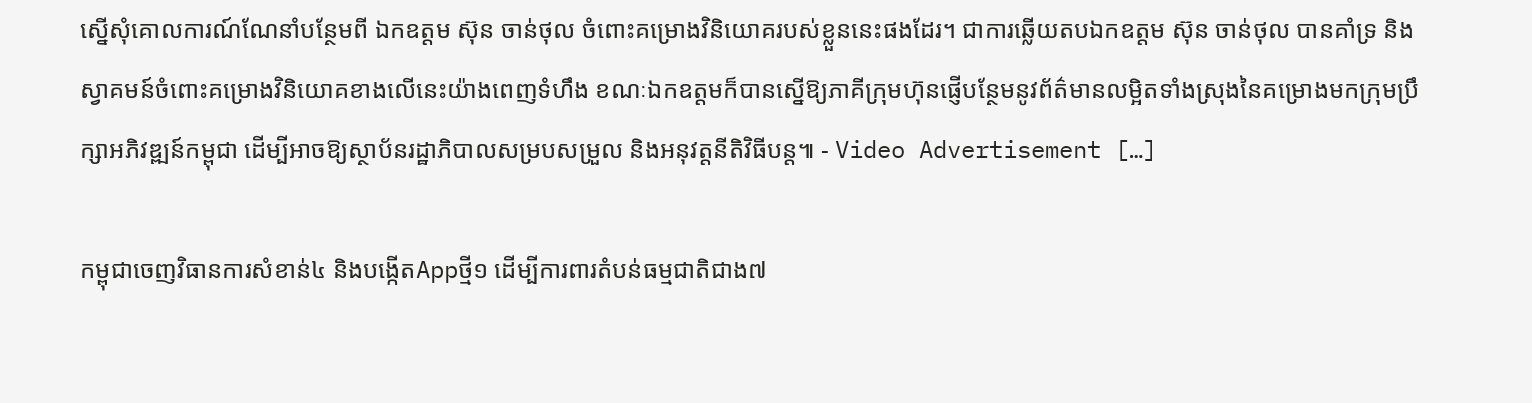ស្នើសុំគោលការណ៍ណែនាំបន្ថែមពី ឯកឧត្តម ស៊ុន ចាន់ថុល ចំពោះគម្រោងវិនិយោគរបស់ខ្លួននេះផងដែរ។ ជាការឆ្លើយតបឯកឧត្តម ស៊ុន ចាន់ថុល បានគាំទ្រ និងស្វាគមន៍ចំពោះគម្រោងវិនិយោគខាងលើនេះយ៉ាងពេញទំហឹង ខណៈឯកឧត្តមក៏បានស្នើឱ្យភាគីក្រុមហ៊ុនផ្ញើបន្ថែមនូវព័ត៌មានលម្អិតទាំងស្រុងនៃគម្រោងមកក្រុមប្រឹក្សាអភិវឌ្ឍន៍កម្ពុជា ដើម្បីអាចឱ្យស្ថាប័នរដ្ឋាភិបាលសម្របសម្រួល និងអនុវត្តនីតិវិធីបន្ត៕ - Video Advertisement […]

កម្ពុជាចេញវិធានការសំខាន់៤ និងបង្កើតAppថ្មី១ ដើម្បីការពារតំបន់ធម្មជាតិជាង៧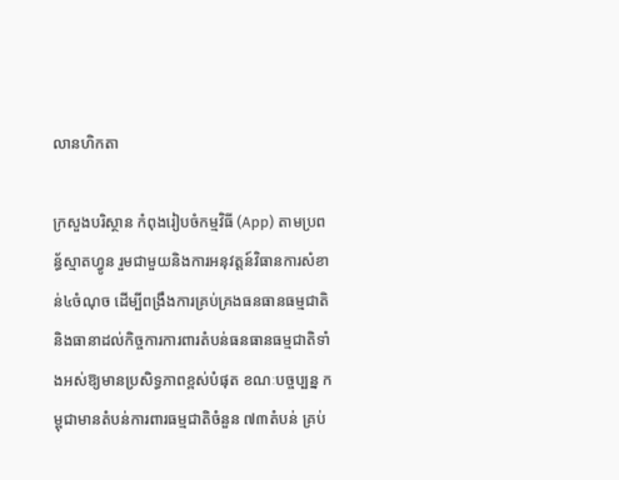លានហិកតា

ក្រសួងបរិស្ថាន កំពុងរៀបចំកម្មវិធី (App) តាមប្រពន្ធ័ស្មាតហ្វូន រួមជាមួយនិងការអនុវត្តន៍វិធានការសំខាន់៤ចំណុច ដើម្បីពង្រឹងការគ្រប់គ្រងធនធានធម្មជាតិ និងធានាដល់កិច្ចការការពារតំបន់ធនធានធម្មជាតិទាំងអស់ឱ្យមានប្រសិទ្ធភាពខ្ពស់បំផុត ខណៈបច្ចប្បន្ន កម្ពុជាមានតំបន់ការពារធម្មជាតិចំនួន ៧៣តំបន់ គ្រប់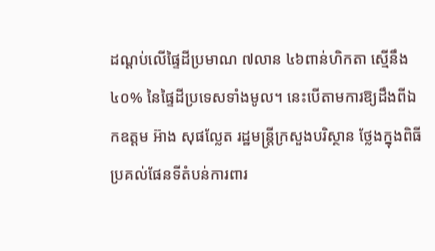ដណ្តប់លើផ្ទៃដីប្រមាណ ៧លាន ៤៦ពាន់ហិកតា ស្មើនឹង៤០% នៃផ្ទៃដីប្រទេសទាំងមូល។ នេះបើតាមការឱ្យដឹងពីឯកឧត្តម អ៊ាង សុផល្លែត រដ្ឋមន្រ្តីក្រសួងបរិស្ថាន ថ្លែងក្នុងពិធីប្រគល់ផែនទីតំបន់ការពារ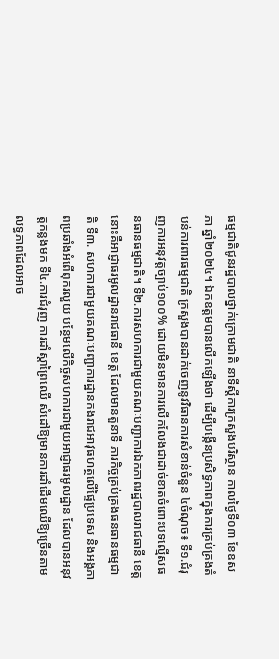ធម្មជាតិជូនរដ្ឋបាលថ្នាក់ក្រោមជាតិ នាទីស្តីការក្រសួងបរិស្ថាន កាលថ្ងៃទី០៣ ខែឧសភា ឆ្នាំ២០២៤។ ឯកឧត្តមបានលើកឡើងថា ដើម្បីបង្កើនប្រសិទ្ធភាពក្នុងការគ្រប់គ្រងតំបន់ការពារធម្មជាតិ ក្រសួងបានដាក់ចេញនូវវិធានការសំខាន់ចំនួន ៤ចំណុច៖ ទី១.ជំរុញការអនុវត្តច្បាប់១០០% ដោយមិនមានការលើកលែងជាដាច់ខាតចំពោះបទល្មើសធនធានធម្មជាតិ។ ទី២.ការសហការជាមួយគណៈបញ្ជាការឯកភាពរដ្ឋបាលរាជធានី ខេត្ត នោះគឺអាជ្ញាធរមូលដ្ឋានរាជធានី ខេត្ត ដែលមានតួនាទី ភារកិច្ចគ្រប់គ្រងធនធានធម្មជាតិ ទី៣. សហការជាមួយគណៈបញ្ជាការដ្ឋានកងរាជអាវុធហត្ថលើផ្ទៃប្រទេស និងអង្គភាពប្រឆាំងអំពើពុករលួយ បន្ថែមលើកិច្ចសហការជាមួយអាជ្ញាធរមូលដ្ឋាន ដែលបានអនុវត្តកន្លងមក ទី៤.ការជំរុញ ការដាំស្តាព្រៃឈើ សំដៅឱ្យមានការដាំដើមឈើឱ្យច្រើនតាមលទ្ធភាពដែលអាច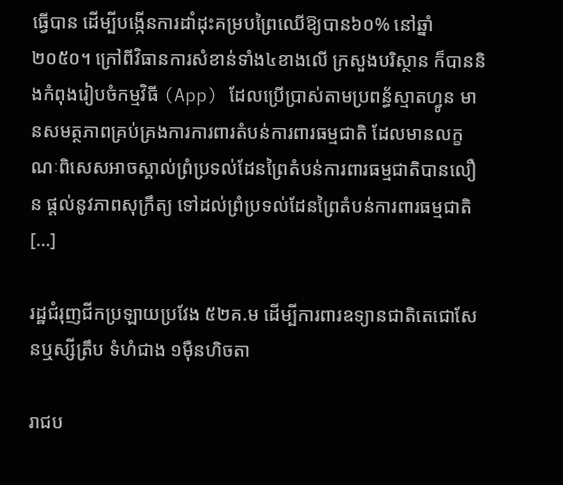ធ្វើបាន ដើម្បីបង្កើនការដាំដុះគម្របព្រៃឈើឱ្យបាន៦០% នៅឆ្នាំ២០៥០។ ក្រៅពីវិធានការសំខាន់ទាំង៤ខាងលើ ក្រសួងបរិស្ថាន ក៏បាននិងកំពុងរៀបចំកម្មវិធី (App) ដែលប្រើប្រាស់តាមប្រពន្ធ័ស្មាតហ្វូន មានសមត្ថភាពគ្រប់គ្រងការការពារតំបន់ការពារធម្មជាតិ ដែលមានលក្ខណៈពិសេសអាចស្គាល់ព្រំប្រទល់ដែនព្រៃតំបន់ការពារធម្មជាតិបានលឿន ផ្តល់នូវភាពសុក្រឹត្យ ទៅដល់ព្រំប្រទល់ដែនព្រៃតំបន់ការពារធម្មជាតិ […]

រដ្ឋជំរុញជីកប្រឡាយប្រវែង ៥២គ.ម ដើម្បីការពារឧទ្យានជាតិតេជោសែនឬស្សីត្រឹប ទំហំជាង ១ម៉ឺនហិចតា

រាជប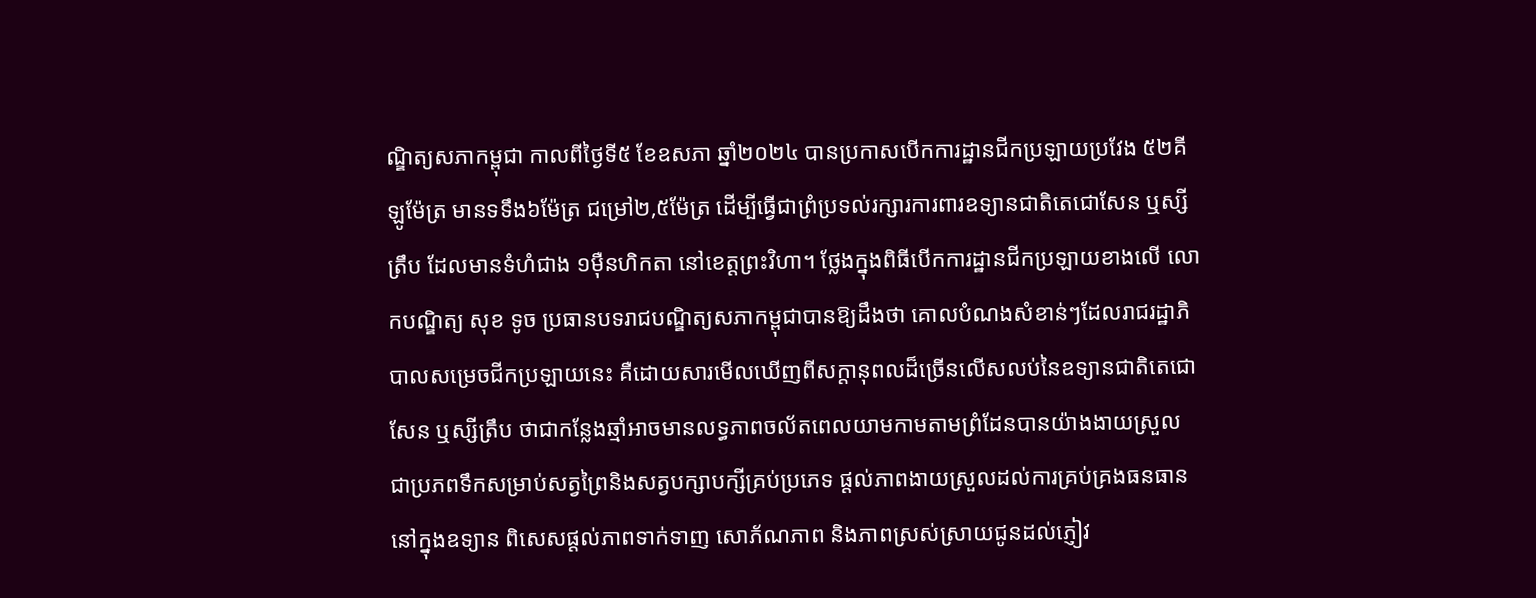ណ្ឌិត្យសភាកម្ពុជា កាលពីថ្ងៃទី៥ ខែឧសភា ឆ្នាំ២០២៤ បានប្រកាសបើកការដ្ឋានជីកប្រឡាយប្រវែង ៥២គីឡូម៉ែត្រ មានទទឹង៦ម៉ែត្រ ជម្រៅ២,៥ម៉ែត្រ ដើម្បីធ្វើជាព្រំប្រទល់រក្សារការពារឧទ្យានជាតិតេជោសែន ឬស្សីត្រឹប ដែលមានទំហំជាង ១ម៉ឺនហិកតា នៅខេត្តព្រះវិហា។ ថ្លែងក្នុងពិធីបើកការដ្ឋានជីកប្រឡាយខាងលើ លោកបណ្ឌិត្យ សុខ ទូច ប្រធានបទរាជបណ្ឌិត្យសភាកម្ពុជាបានឱ្យដឹងថា គោលបំណងសំខាន់ៗដែលរាជរដ្ឋាភិបាលសម្រេចជីកប្រឡាយនេះ គឺដោយសារមើលឃើញពីសក្តានុពលដ៏ច្រើនលើសលប់នៃឧទ្យានជាតិតេជោសែន ឬស្សីត្រឹប ថាជាកន្លែងឆ្មាំអាចមានលទ្ធភាពចល័តពេលយាមកាមតាមព្រំដែនបានយ៉ាងងាយស្រួល ជាប្រភពទឹកសម្រាប់សត្វព្រៃនិងសត្វបក្សាបក្សីគ្រប់ប្រភេទ ផ្តល់ភាពងាយស្រួលដល់ការគ្រប់គ្រងធនធាននៅក្នុងឧទ្យាន ពិសេសផ្តល់ភាពទាក់ទាញ សោភ័ណភាព និងភាពស្រស់ស្រាយជូនដល់ភ្ញៀវ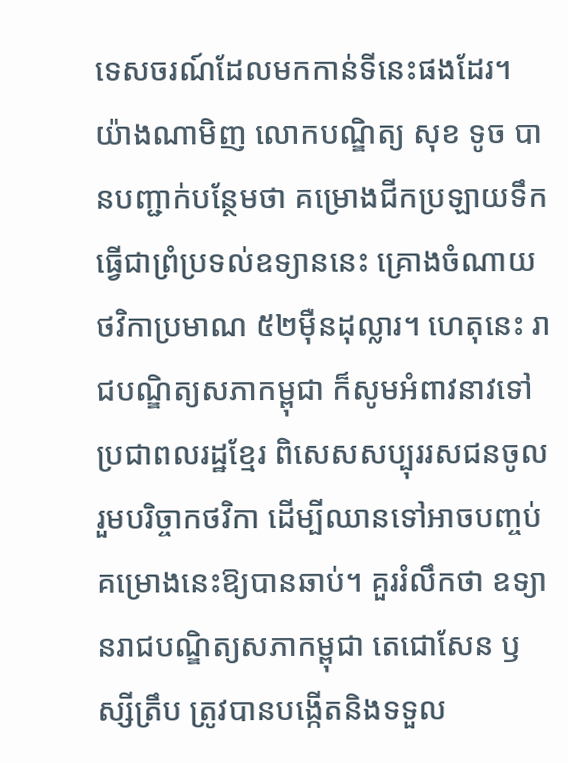ទេសចរណ៍ដែលមកកាន់ទីនេះផងដែរ។ យ៉ាងណាមិញ លោកបណ្ឌិត្យ សុខ ទូច បានបញ្ជាក់បន្ថែមថា គម្រោងជីកប្រឡាយទឹកធ្វើជាព្រំប្រទល់ឧទ្យាននេះ គ្រោងចំណាយថវិកាប្រមាណ ៥២ម៉ឺនដុល្លារ។ ហេតុនេះ រាជបណ្ឌិត្យសភាកម្ពុជា ក៏សូមអំពាវនាវទៅប្រជាពលរដ្ឋខ្មែរ ពិសេសសប្បុររសជនចូលរួមបរិច្ចាកថវិកា ដើម្បីឈានទៅអាចបញ្ចប់គម្រោងនេះឱ្យបានឆាប់។ គួររំលឹកថា ឧទ្យានរាជបណ្ឌិត្យសភាកម្ពុជា តេជោសែន ឫស្សីត្រឹប ត្រូវបានបង្កើតនិងទទួល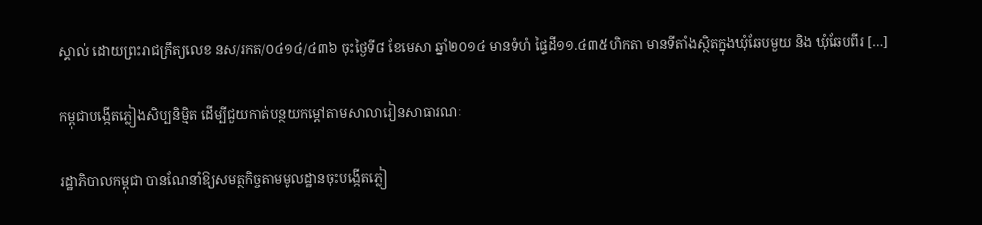ស្គាល់ ដោយព្រះរាជក្រឹត្យលេខ នស/រកត/០៤១៤/៤៣៦ ចុះថ្ងៃទី៨ ខែមេសា ឆ្នាំ២០១៤ មានទំហំ ផ្ទៃដី១១.៤៣៥ហិកតា មានទីតាំងស្ថិតក្នុងឃុំឆែបមួយ និង ឃុំឆែបពីរ […]

កម្ពុជាបង្កើតភ្លៀងសិប្បនិម្មិត ដើម្បីជួយកាត់បន្ថយកម្ដៅតាមសាលារៀនសាធារណៈ

រដ្ឋាភិបាលកម្ពុជា បានណែនាំឱ្យសមត្ថកិច្ចតាមមូលដ្ឋានចុះបង្កើតភ្លៀ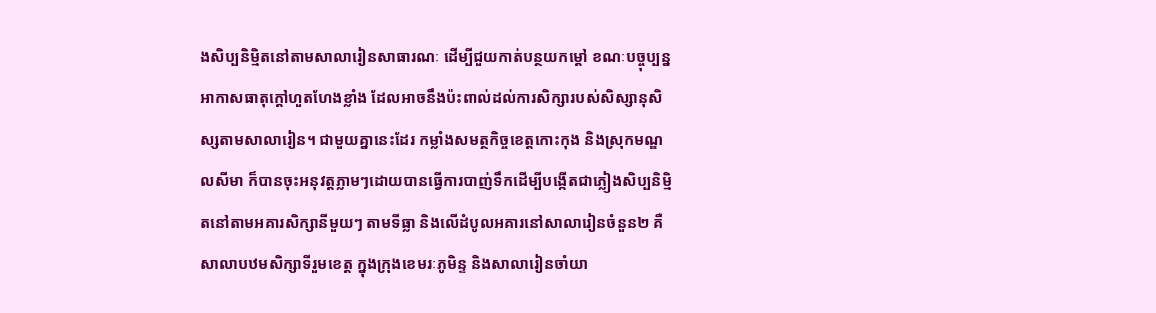ងសិប្បនិមិ្មតនៅតាមសាលារៀនសាធារណៈ ដើម្បីជួយកាត់បន្ថយកម្តៅ ខណៈបច្ចុប្បន្នអាកាសធាតុក្តៅហួតហែងខ្លាំង ដែលអាចនឹងប៉ះពាល់ដល់ការសិក្សារបស់សិស្សានុសិស្សតាមសាលារៀន។ ជាមួយគ្នានេះដែរ កម្លាំងសមត្ថកិច្ចខេត្តកោះកុង និងស្រុកមណ្ឌលសីមា ក៏បានចុះអនុវត្តភ្លាមៗដោយបានធ្វើការបាញ់ទឹកដើម្បីបង្កើតជាភ្លៀងសិប្បនិម្មិតនៅតាមអគារសិក្សានីមួយៗ តាមទីធ្លា និងលើដំបូលអគារនៅសាលារៀនចំនួន២ គឺសាលាបឋមសិក្សាទីរួមខេត្ត ក្នុងក្រុងខេមរៈភូមិន្ទ និងសាលារៀនចាំយា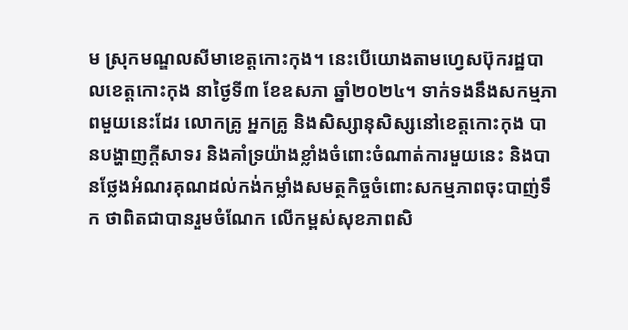ម ស្រុកមណ្ឌលសីមាខេត្តកោះកុង។ នេះបើយោងតាមហ្វេសប៊ុករដ្ឋបាលខេត្តកោះកុង នាថ្ងៃទី៣ ខែឧសភា ឆ្នាំ២០២៤។ ទាក់ទងនឹងសកម្មភាពមួយនេះដែរ លោកគ្រូ អ្នកគ្រូ និងសិស្សានុសិស្សនៅខេត្តកោះកុង បានបង្ហាញក្តីសាទរ និងគាំទ្រយ៉ាងខ្លាំងចំពោះចំណាត់ការមួយនេះ និងបានថ្លែងអំណរគុណដល់កង់កម្លាំងសមត្ថកិច្ចចំពោះសកម្មភាពចុះបាញ់ទឹក ថាពិតជាបានរួមចំណែក លើកម្ពស់សុខភាពសិ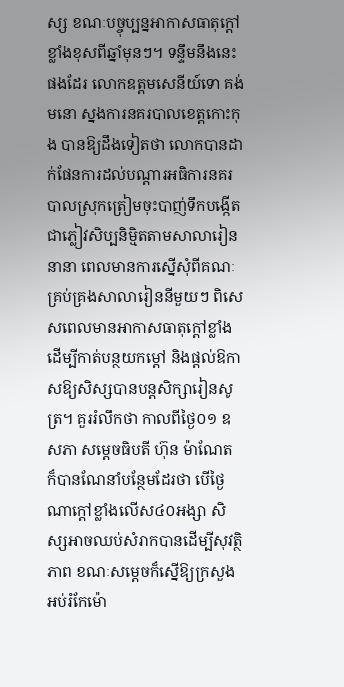ស្ស ខណៈបច្ចុប្បន្នអាកាសធាតុក្តៅខ្លាំងខុសពីឆ្នាំមុនៗ។ ទន្ទឹមនឹងនេះផងដែរ លោកឧត្តមសេនីយ៍ទោ គង់ មនោ ស្នងការនគរបាលខេត្តកោះកុង បានឱ្យដឹងទៀតថា លោកបានដាក់ផែនការដល់បណ្តារអធិការនគរបាលស្រុកត្រៀមចុះបាញ់ទឹកបង្កើតជាភ្លៀវសិប្បនិម្មិតតាមសាលារៀននានា ពេលមានការស្នើសុំពីគណៈគ្រប់គ្រងសាលារៀននីមួយៗ ពិសេសពេលមានអាកាសធាតុក្តៅខ្លាំង ដើម្បីកាត់បន្ថយកម្តៅ និងផ្តល់ឱកាសឱ្យសិស្សបានបន្តសិក្សារៀនសូត្រ។ គួររំលឹកថា កាលពីថ្ងៃ០១ ឧសភា សម្តេចធិបតី ហ៊ុន ម៉ាណែត ក៏បានណែនាំបន្ថែមដែរថា បើថ្ងៃណាក្តៅខ្លាំងលើស៤០អង្សា សិស្សអាចឈប់សំរាកបានដើម្បីសុវត្ថិភាព ខណៈសម្តេចក៏ស្នើឱ្យក្រសួងអប់រំកែម៉ោ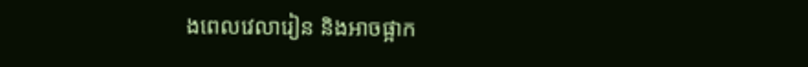ងពេលវេលារៀន និងអាចផ្អាក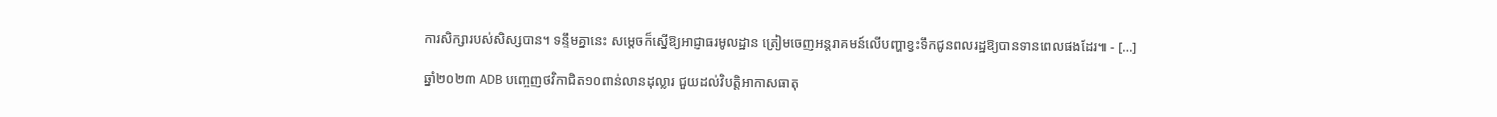ការសិក្សារបស់សិស្សបាន។ ទន្ទឹមគ្នានេះ សម្តេចក៏ស្នើឱ្យអាជ្ញាធរមូលដ្ឋាន ត្រៀមចេញអន្តរាគមន៍លើបញ្ហាខ្វះទឹកជូនពលរដ្ឋឱ្យបានទានពេលផងដែរ៕ - […]

ឆ្នាំ២០២៣ ADB បញ្ចេញថវិកាជិត១០ពាន់លានដុល្លារ ជួយដល់វិបត្តិអាកាសធាតុ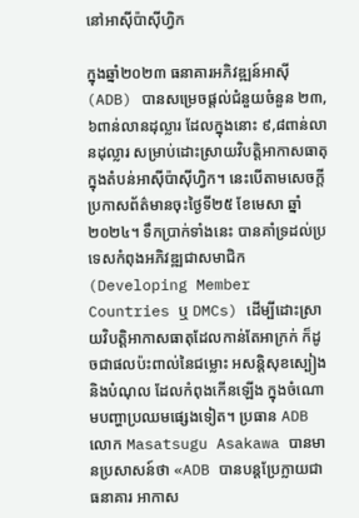នៅអាស៊ីប៉ាស៊ីហ្វិក

ក្នុងឆ្នាំ២០២៣ ធនាគារអភិវឌ្ឍន៍អាស៊ី (ADB) បានសម្រេចផ្តល់ជំនួយចំនួន ២៣,៦ពាន់លានដុល្លារ ដែលក្នុងនោះ ៩,៨ពាន់លានដុល្លារ សម្រាប់ដោះស្រាយវិបត្តិអាកាសធាតុ ក្នុងតំបន់អាស៊ីប៉ាស៊ីហ្វិក។ នេះបើតាមសេចក្តីប្រកាសព័ត៌មានចុះថ្ងៃទី២៥ ខែមេសា ឆ្នាំ២០២៤។ ទឹកប្រាក់ទាំងនេះ បានគាំទ្រដល់ប្រទេសកំពុងអភិវឌ្ឍជាសមាជិក (Developing Member Countries ឬ DMCs) ដើម្បីដោះស្រាយវិបត្តិអាកាសធាតុដែលកាន់តែអាក្រក់ ក៏ដូចជាផលប៉ះពាល់នៃជម្លោះ អសន្តិសុខស្បៀង និងបំណុល ដែលកំពុងកើនឡើង ក្នុងចំណោមបញ្ហាប្រឈមផ្សេងទៀត។ ប្រធាន ADB លោក Masatsugu Asakawa បានមានប្រសាសន៍ថា «ADB បានបន្តប្រែក្លាយជា ធនាគារ អាកាស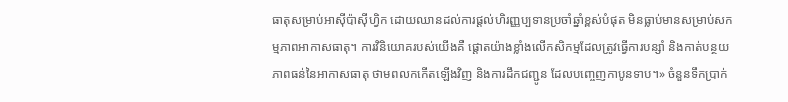ធាតុសម្រាប់អាស៊ីប៉ាស៊ីហ្វិក ដោយឈានដល់ការផ្តល់ហិរញ្ញប្បទានប្រចាំឆ្នាំខ្ពស់បំផុត មិនធ្លាប់មានសម្រាប់សកម្មភាពអាកាសធាតុ។ ការវិនិយោគរបស់យើងគឺ ផ្តោតយ៉ាងខ្លាំងលើកសិកម្មដែលត្រូវធ្វើការបន្សាំ និងកាត់បន្ថយភាពធន់នៃអាកាសធាតុ ថាមពលកកើតឡើងវិញ និងការដឹកជញ្ជូន ដែលបញ្ចេញកាបូនទាប។» ចំនួនទឹកប្រាក់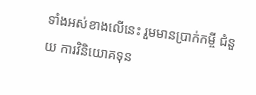ទាំងអស់ខាងលើនេះ រួមមានប្រាក់កម្ចី ជំនួយ ការវិនិយោគទុន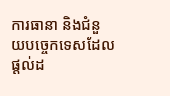ការធានា និងជំនួយបច្ចេកទេសដែលផ្តល់ដ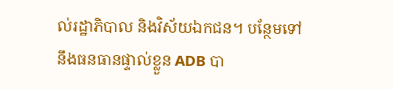ល់រដ្ឋាភិបាល និងវិស័យឯកជន។ បន្ថែមទៅនឹងធនធានផ្ទាល់ខ្លួន ADB បា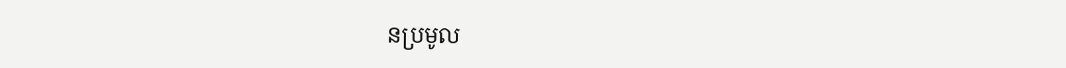នប្រមូល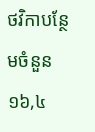ថវិកាបន្ថែមចំនួន ១៦,៤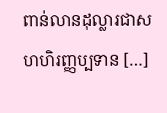ពាន់លានដុល្លារជាសហហិរញ្ញប្បទាន […]